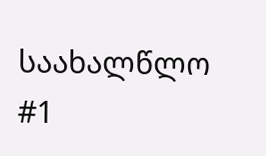საახალწლო #1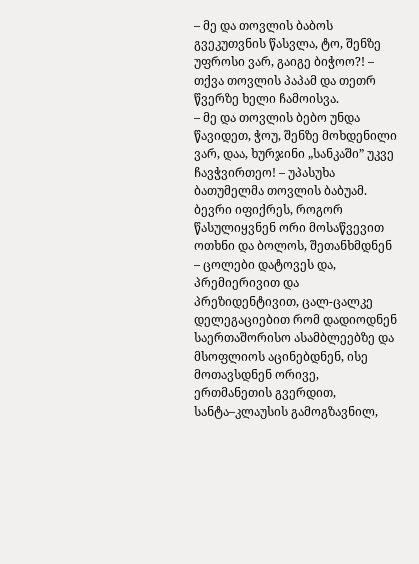– მე და თოვლის ბაბოს გვეკუთვნის წასვლა, ტო, შენზე უფროსი ვარ, გაიგე ბიჭოო?! – თქვა თოვლის პაპამ და თეთრ წვერზე ხელი ჩამოისვა.
– მე და თოვლის ბებო უნდა წავიდეთ, ჭოუ, შენზე მოხდენილი ვარ, დაა, ხურჯინი „სანკაში” უკვე ჩავჭვირთეო! – უპასუხა ბათუმელმა თოვლის ბაბუამ.
ბევრი იფიქრეს, როგორ წასულიყვნენ ორი მოსაწვევით ოთხნი და ბოლოს, შეთანხმდნენ – ცოლები დატოვეს და, პრემიერივით და პრეზიდენტივით, ცალ-ცალკე დელეგაციებით რომ დადიოდნენ საერთაშორისო ასამბლეებზე და მსოფლიოს აცინებდნენ, ისე მოთავსდნენ ორივე, ერთმანეთის გვერდით, სანტა–კლაუსის გამოგზავნილ,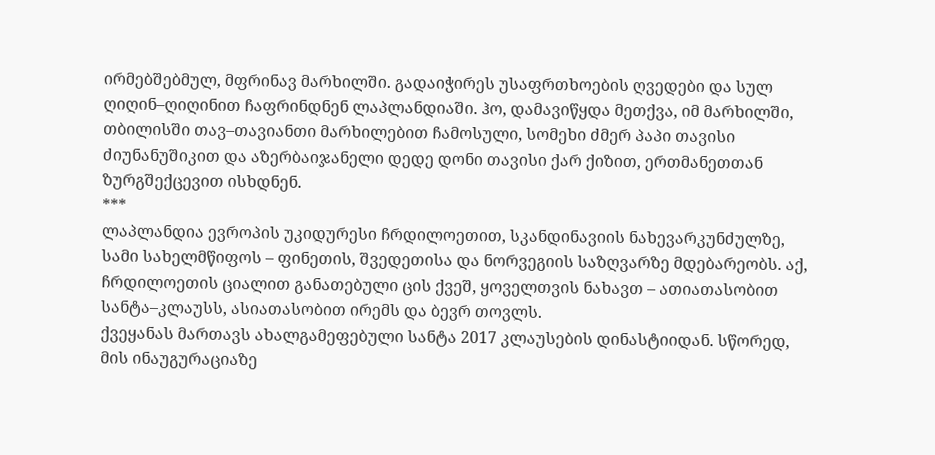ირმებშებმულ, მფრინავ მარხილში. გადაიჭირეს უსაფრთხოების ღვედები და სულ ღიღინ–ღიღინით ჩაფრინდნენ ლაპლანდიაში. ჰო, დამავიწყდა მეთქვა, იმ მარხილში, თბილისში თავ–თავიანთი მარხილებით ჩამოსული, სომეხი ძმერ პაპი თავისი ძიუნანუშიკით და აზერბაიჯანელი დედე დონი თავისი ქარ ქიზით, ერთმანეთთან ზურგშექცევით ისხდნენ.
***
ლაპლანდია ევროპის უკიდურესი ჩრდილოეთით, სკანდინავიის ნახევარკუნძულზე, სამი სახელმწიფოს – ფინეთის, შვედეთისა და ნორვეგიის საზღვარზე მდებარეობს. აქ, ჩრდილოეთის ციალით განათებული ცის ქვეშ, ყოველთვის ნახავთ – ათიათასობით სანტა–კლაუსს, ასიათასობით ირემს და ბევრ თოვლს.
ქვეყანას მართავს ახალგამეფებული სანტა 2017 კლაუსების დინასტიიდან. სწორედ, მის ინაუგურაციაზე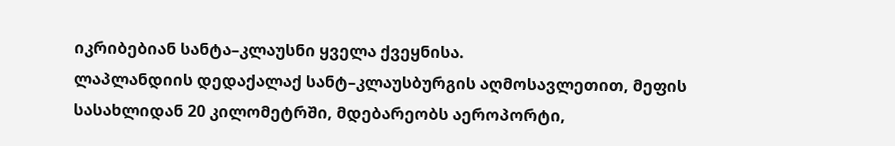იკრიბებიან სანტა–კლაუსნი ყველა ქვეყნისა.
ლაპლანდიის დედაქალაქ სანტ–კლაუსბურგის აღმოსავლეთით, მეფის სასახლიდან 20 კილომეტრში, მდებარეობს აეროპორტი,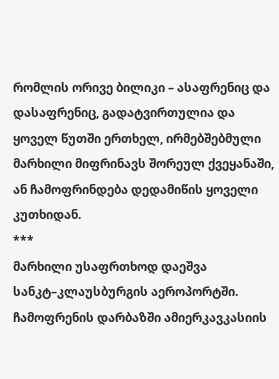რომლის ორივე ბილიკი – ასაფრენიც და დასაფრენიც, გადატვირთულია და ყოველ წუთში ერთხელ, ირმებშებმული მარხილი მიფრინავს შორეულ ქვეყანაში, ან ჩამოფრინდება დედამიწის ყოველი კუთხიდან.
***
მარხილი უსაფრთხოდ დაეშვა სანკტ–კლაუსბურგის აეროპორტში. ჩამოფრენის დარბაზში ამიერკავკასიის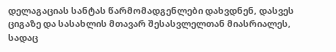დელაგაციას სანტას წარმომადგენლები დახვდნენ, დასვეს ციგაზე და სასახლის მთავარ შესასვლელთან მიასრიალეს, სადაც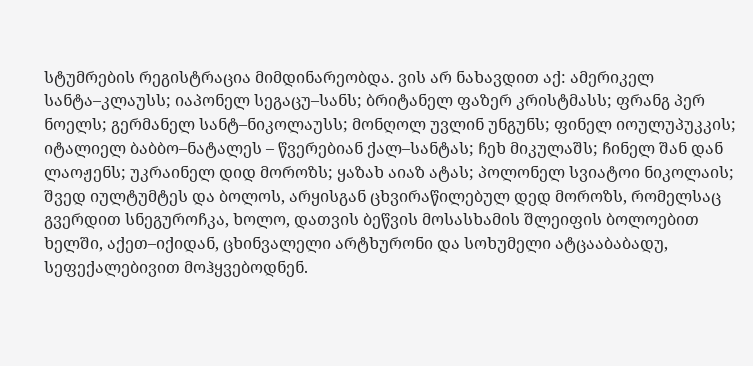სტუმრების რეგისტრაცია მიმდინარეობდა. ვის არ ნახავდით აქ: ამერიკელ სანტა–კლაუსს; იაპონელ სეგაცუ–სანს; ბრიტანელ ფაზერ კრისტმასს; ფრანგ პერ ნოელს; გერმანელ სანტ–ნიკოლაუსს; მონღოლ უვლინ უნგუნს; ფინელ იოულუპუკკის; იტალიელ ბაბბო–ნატალეს – წვერებიან ქალ–სანტას; ჩეხ მიკულაშს; ჩინელ შან დან ლაოჟენს; უკრაინელ დიდ მოროზს; ყაზახ აიაზ ატას; პოლონელ სვიატოი ნიკოლაის; შვედ იულტუმტეს და ბოლოს, არყისგან ცხვირაწილებულ დედ მოროზს, რომელსაც გვერდით სნეგუროჩკა, ხოლო, დათვის ბეწვის მოსასხამის შლეიფის ბოლოებით ხელში, აქეთ–იქიდან, ცხინვალელი არტხურონი და სოხუმელი ატცააბაბადუ, სეფექალებივით მოჰყვებოდნენ.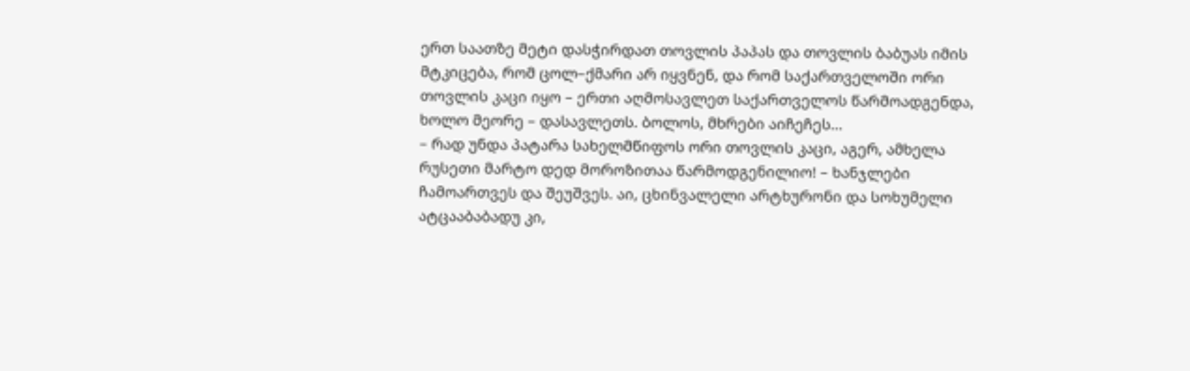ერთ საათზე მეტი დასჭირდათ თოვლის პაპას და თოვლის ბაბუას იმის მტკიცება, რომ ცოლ–ქმარი არ იყვნენ, და რომ საქართველოში ორი თოვლის კაცი იყო – ერთი აღმოსავლეთ საქართველოს წარმოადგენდა, ხოლო მეორე – დასავლეთს. ბოლოს, მხრები აიჩეჩეს...
– რად უნდა პატარა სახელმწიფოს ორი თოვლის კაცი, აგერ, ამხელა რუსეთი მარტო დედ მოროზითაა წარმოდგენილიო! – ხანჯლები ჩამოართვეს და შეუშვეს. აი, ცხინვალელი არტხურონი და სოხუმელი ატცააბაბადუ კი,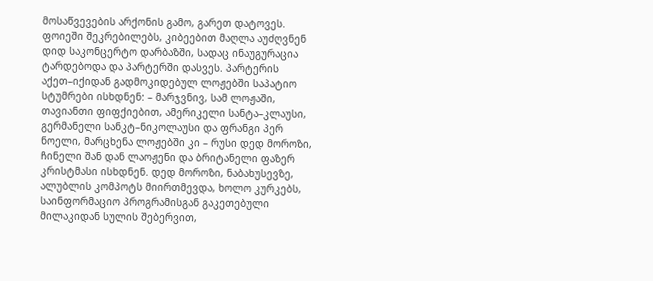მოსაწვევების არქონის გამო, გარეთ დატოვეს. ფოიეში შეკრებილებს, კიბეებით მაღლა აუძღვნენ დიდ საკონცერტო დარბაზში, სადაც ინაუგურაცია ტარდებოდა და პარტერში დასვეს. პარტერის აქეთ–იქიდან გადმოკიდებულ ლოჟებში საპატიო სტუმრები ისხდნენ: – მარჯვნივ, სამ ლოჟაში, თავიანთი ფიფქიებით, ამერიკელი სანტა–კლაუსი, გერმანელი სანკტ–ნიკოლაუსი და ფრანგი პერ ნოელი, მარცხენა ლოჟებში კი – რუსი დედ მოროზი, ჩინელი შან დან ლაოჟენი და ბრიტანელი ფაზერ კრისტმასი ისხდნენ. დედ მოროზი, ნაბახუსევზე, ალუბლის კომპოტს მიირთმევდა, ხოლო კურკებს, საინფორმაციო პროგრამისგან გაკეთებული მილაკიდან სულის შებერვით,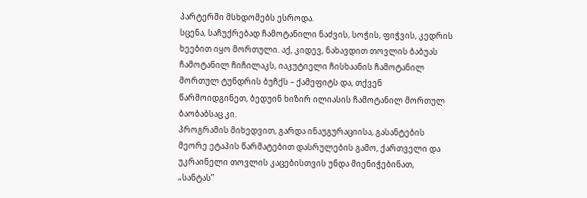პარტერში მსხდომებს ესროდა.
სცენა, საჩუქრებად ჩამოტანილი ნაძვის, სოჭის, ფიჭვის, კედრის ხეებით იყო მორთული. აქ, კიდევ, ნახავდით თოვლის ბაბუას ჩამოტანილ ჩიჩილაკს, იაკუტიელი ჩისხაანის ჩამოტანილ მორთულ ტუნდრის ბუჩქს – ქამეფიტს და, თქვენ წარმოიდგინეთ, ბედუინ ხიზირ ილიასის ჩამოტანილ მორთულ ბაობაბსაც კი.
პროგრამის მიხედვით, გარდა ინაუგურაციისა, გასანტების მეორე ეტაპის წარმატებით დასრულების გამო, ქართველი და უკრაინელი თოვლის კაცებისთვის უნდა მიენიჭებინათ, „სანტას”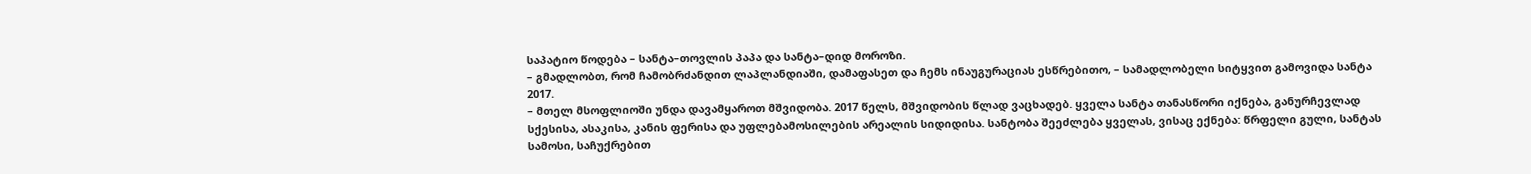საპატიო წოდება – სანტა–თოვლის პაპა და სანტა–დიდ მოროზი.
– გმადლობთ, რომ ჩამობრძანდით ლაპლანდიაში, დამაფასეთ და ჩემს ინაუგურაციას ესწრებითო, – სამადლობელი სიტყვით გამოვიდა სანტა 2017.
– მთელ მსოფლიოში უნდა დავამყაროთ მშვიდობა. 2017 წელს, მშვიდობის წლად ვაცხადებ. ყველა სანტა თანასწორი იქნება, განურჩევლად სქესისა, ასაკისა, კანის ფერისა და უფლებამოსილების არეალის სიდიდისა. სანტობა შეეძლება ყველას, ვისაც ექნება: წრფელი გული, სანტას სამოსი, საჩუქრებით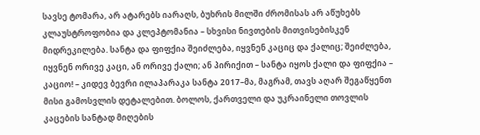სავსე ტომარა, არ ატარებს იარაღს, ბუხრის მილში ძრომისას არ აწუხებს კლაუსტროფობია და კლეპტომანია – სხვისი ნივთების მითვისებისკენ მიდრეკილება. სანტა და ფიფქია შეიძლება, იყვნენ კაციც და ქალიც; შეიძლება, იყვნენ ორივე კაცი, ან ორივე ქალი; ან პირიქით – სანტა იყოს ქალი და ფიფქია – კაციო! – კიდევ ბევრი ილაპარაკა სანტა 2017–მა, მაგრამ, თავს აღარ შეგაწყენთ მისი გამოსვლის დეტალებით. ბოლოს, ქართველი და უკრაინელი თოვლის კაცების სანტად მიღების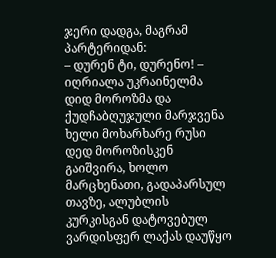ჯერი დადგა, მაგრამ პარტერიდან:
– დურენ ტი, დურენო! – იღრიალა უკრაინელმა დიდ მოროზმა და ქუდჩაბღუჯული მარჯვენა ხელი მოხარხარე რუსი დედ მოროზისკენ გაიშვირა, ხოლო მარცხენათი, გადაპარსულ თავზე, ალუბლის კურკისგან დატოვებულ ვარდისფერ ლაქას დაუწყო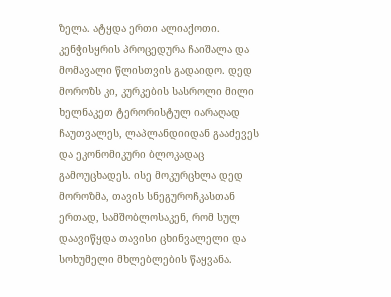ზელა. ატყდა ერთი ალიაქოთი. კენჭისყრის პროცედურა ჩაიშალა და მომავალი წლისთვის გადაიდო. დედ მოროზს კი, კურკების სასროლი მილი ხელნაკეთ ტერორისტულ იარაღად ჩაუთვალეს, ლაპლანდიიდან გააძევეს და ეკონომიკური ბლოკადაც გამოუცხადეს. ისე მოკურცხლა დედ მოროზმა, თავის სნეგუროჩკასთან ერთად, სამშობლოსაკენ, რომ სულ დაავიწყდა თავისი ცხინვალელი და სოხუმელი მხლებლების წაყვანა.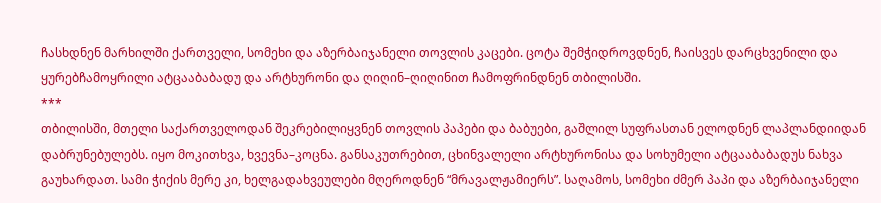ჩასხდნენ მარხილში ქართველი, სომეხი და აზერბაიჯანელი თოვლის კაცები. ცოტა შემჭიდროვდნენ, ჩაისვეს დარცხვენილი და ყურებჩამოყრილი ატცააბაბადუ და არტხურონი და ღიღინ–ღიღინით ჩამოფრინდნენ თბილისში.
***
თბილისში, მთელი საქართველოდან შეკრებილიყვნენ თოვლის პაპები და ბაბუები, გაშლილ სუფრასთან ელოდნენ ლაპლანდიიდან დაბრუნებულებს. იყო მოკითხვა, ხვევნა–კოცნა. განსაკუთრებით, ცხინვალელი არტხურონისა და სოხუმელი ატცააბაბადუს ნახვა გაუხარდათ. სამი ჭიქის მერე კი, ხელგადახვეულები მღეროდნენ “მრავალჟამიერს”. საღამოს, სომეხი ძმერ პაპი და აზერბაიჯანელი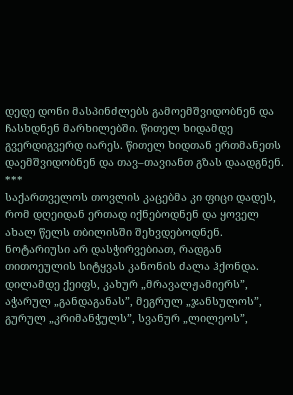დედე დონი მასპინძლებს გამოემშვიდობნენ და ჩასხდნენ მარხილებში. წითელ ხიდამდე გვერდიგვერდ იარეს. წითელ ხიდთან ერთმანეთს დაემშვიდობნენ და თავ–თავიანთ გზას დაადგნენ.
***
საქართველოს თოვლის კაცებმა კი ფიცი დადეს, რომ დღეიდან ერთად იქნებოდნენ და ყოველ ახალ წელს თბილისში შეხვდებოდნენ. ნოტარიუსი არ დასჭირვებიათ, რადგან თითოეულის სიტყვას კანონის ძალა ჰქონდა. დილამდე ქეიფს, კახურ „მრავალჟამიერს”, აჭარულ „განდაგანას”, მეგრულ „ჯანსულოს”, გურულ „კრიმანჭულს”, სვანურ „ლილეოს”,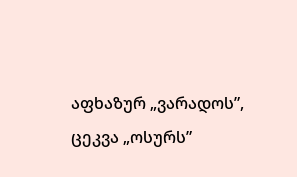აფხაზურ „ვარადოს”, ცეკვა „ოსურს”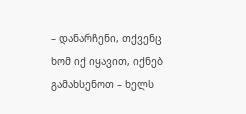– დანარჩენი, თქვენც ხომ იქ იყავით, იქნებ გამახსენოთ – ხელს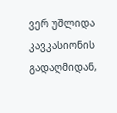ვერ უშლიდა კავკასიონის გადაღმიდან,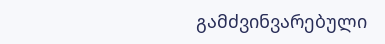გამძვინვარებული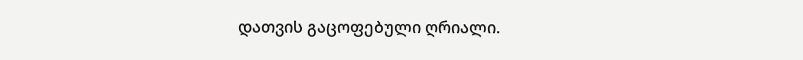დათვის გაცოფებული ღრიალი.